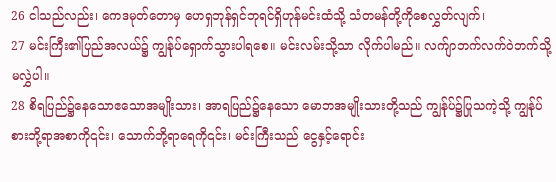26 ငါသည်လည်း၊ ကေဒမုတ်တောမှ ဟေရှဘုန်ရှင်ဘုရင်ရှိဟုန်မင်းထံသို့ သံတမန်တို့ကိုစေလွှတ်လျက်၊
27 မင်းကြီး၏ပြည်အလယ်၌ ကျွန်ုပ်ရှောက်သွားပါရစေ။ မင်းလမ်းသို့သာ လိုက်ပါမည်။ လက်ျာဘက်လက်ဝဲဘက်သို့မလွှဲပါ။
28 စိရပြည်၌နေသောဧသောအမျိုးသား၊ အာရပြည်၌နေသော မောဘအမျိုးသားတို့သည် ကျွန်ုပ်၌ပြုသကဲ့သို့ ကျွန်ုပ်စားဘို့ရာအစာကို၎င်း၊ သောက်ဘို့ရာရေကို၎င်း၊ မင်းကြီးသည် ငွေနှင့်ရောင်း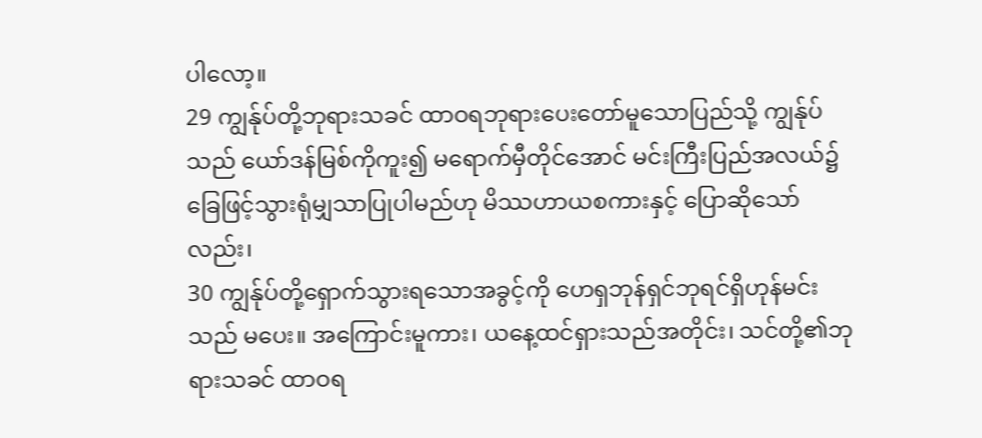ပါလော့။
29 ကျွန်ုပ်တို့ဘုရားသခင် ထာဝရဘုရားပေးတော်မူသောပြည်သို့ ကျွန်ုပ်သည် ယော်ဒန်မြစ်ကိုကူး၍ မရောက်မှီတိုင်အောင် မင်းကြီးပြည်အလယ်၌ ခြေဖြင့်သွားရုံမျှသာပြုပါမည်ဟု မိဿဟာယစကားနှင့် ပြောဆိုသော်လည်း၊
30 ကျွန်ုပ်တို့ရှောက်သွားရသောအခွင့်ကို ဟေရှဘုန်ရှင်ဘုရင်ရှိဟုန်မင်းသည် မပေး။ အကြောင်းမူကား၊ ယနေ့ထင်ရှားသည်အတိုင်း၊ သင်တို့၏ဘုရားသခင် ထာဝရ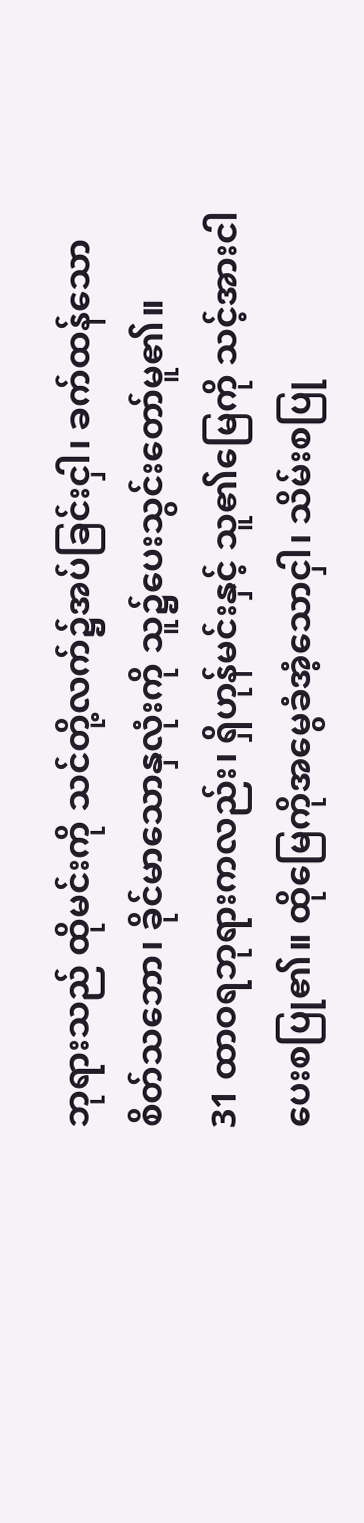ဘုရားသည် ထိုမင်းကို သင်တို့လက်၌အပ်ခြင်းငှါ၊ ခက်ထန်သော စိတ်သဘော၊ ခိုင်မာသောနှလုံးကို သူ၌ပေးသွင်းတော်မူ၏။
31 ထာဝရဘုရားကလည်း၊ ရှိဟုန်မင်းနှင့် သူ၏မြေကို သင့်အားငါပေးစပြု၏။ ထိုမြေကိုအမွေခံအံ့သောငှါ၊ သိမ်းစပြု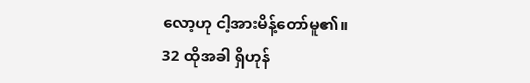လော့ဟု ငါ့အားမိန့်တော်မူ၏။
32 ထိုအခါ ရှိဟုန်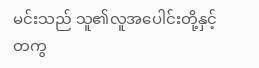မင်းသည် သူ၏လူအပေါင်းတို့နှင့်တကွ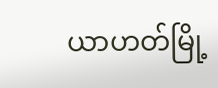ယာဟတ်မြို့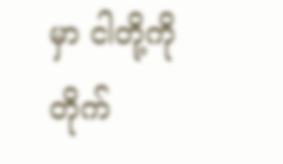မှာ ငါတို့ကိုတိုက်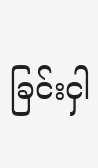ခြင်းငှါ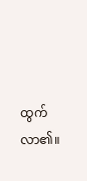ထွက်လာ၏။